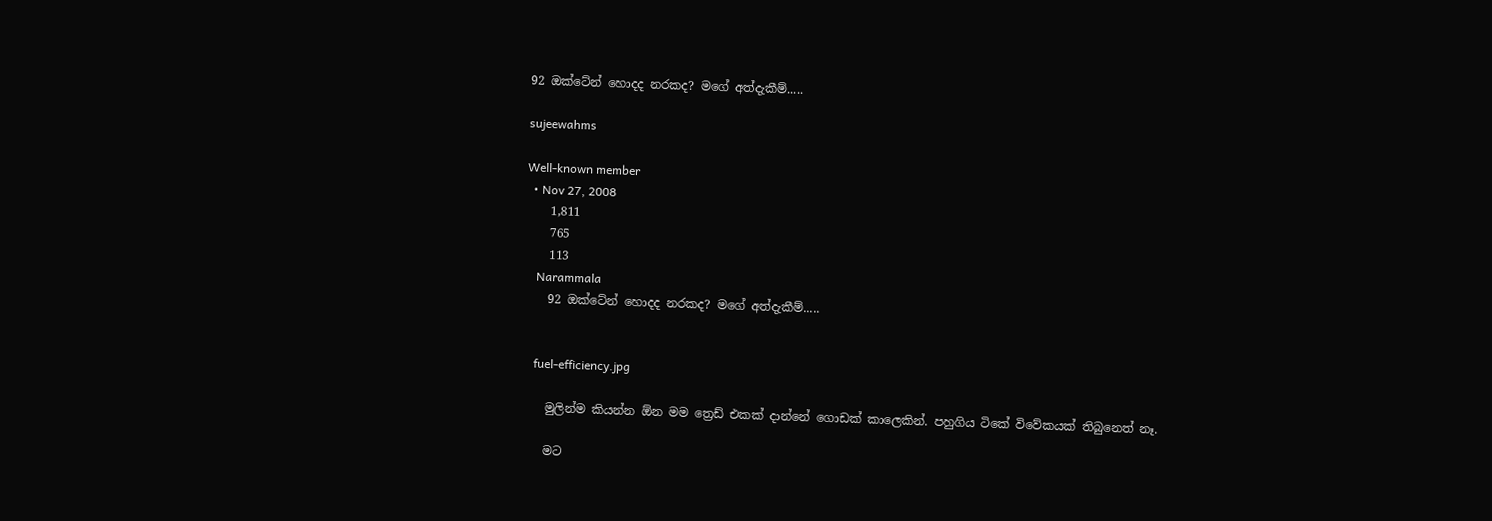92 ඔක්ටේන් හොදද නරකද? මගේ අත්දැකීම්.....

sujeewahms

Well-known member
  • Nov 27, 2008
    1,811
    765
    113
    Narammala
    92 ඔක්ටේන් හොදද නරකද? මගේ අත්දැකීම්.....


    fuel-efficiency.jpg

    මුලින්ම කියන්න ඕන මම ත්‍රෙඩ් එකක් දාන්නේ ගොඩක් කාලෙකින්. පහුගිය ටිකේ විවේකයක් තිබුනෙත් නෑ.

    මට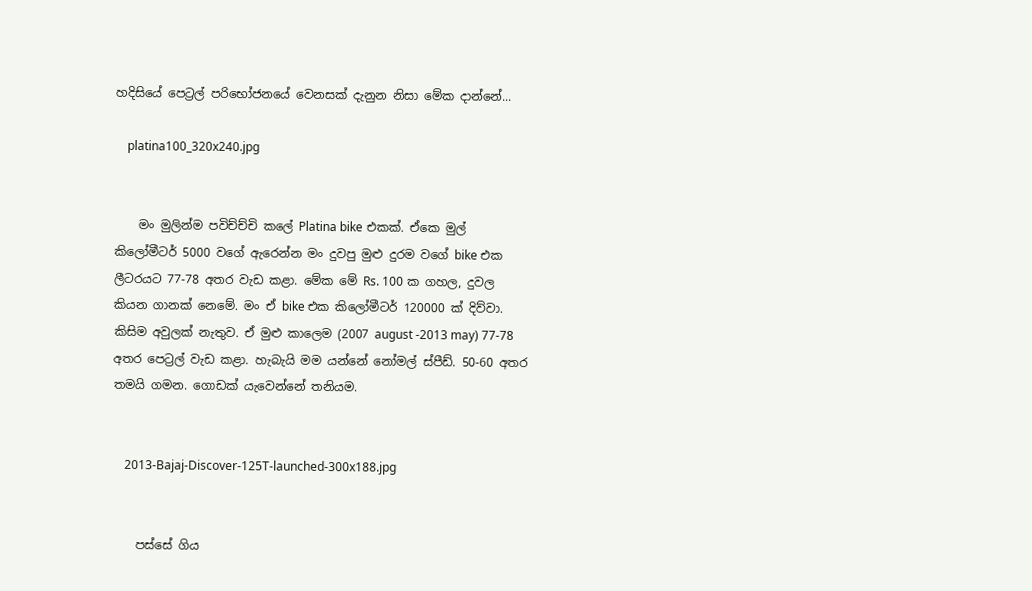හදිසියේ පෙට්‍රල් පරිභෝජනයේ වෙනසක් දැනුන නිසා මේක දාන්නේ...

    platina100_320x240.jpg


    මං මුලින්ම පවිච්ච්චි කලේ Platina bike එකක්. ඒකෙ මුල් කිලෝමීටර් 5000 වගේ ඇරෙන්න මං දුවපු මුළු දුරම වගේ bike එක ලීටරයට 77-78 අතර වැඩ කළා. මේක මේ Rs. 100 ක ගහල, දුවල කියන ගානක් නෙමේ. මං ඒ bike එක කිලෝමීටර් 120000 ක් දිව්වා. කිසිම අවුලක් නැතුව. ඒ මුළු කාලෙම (2007 august -2013 may) 77-78 අතර පෙට්‍රල් වැඩ කළා. හැබැයි මම යන්නේ නෝමල් ස්පීඩ්. 50-60 අතර තමයි ගමන. ගොඩක් යැවෙන්නේ තනියම.


    2013-Bajaj-Discover-125T-launched-300x188.jpg


    පස්සේ ගිය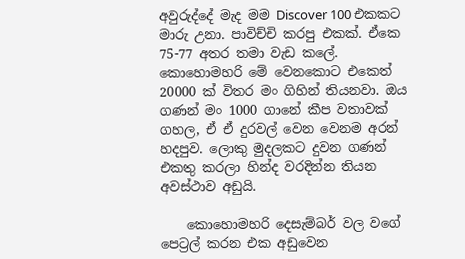අවුරුද්දේ මැද මම Discover 100 එකකට මාරු උනා. පාවිච්චි කරපු එකක්. ඒකෙ 75-77 අතර තමා වැඩ කලේ. කොහොමහරි මේ වෙනකොට එකෙත් 20000 ක් විතර මං ගිහින් තියනවා. ඔය ගණන් මං 1000 ගානේ කීප වතාවක් ගහල, ඒ ඒ දුරවල් වෙන වෙනම අරන් හදපුව. ලොකු මුදලකට දුවන ගණන් එකතු කරලා හින්ද වරදින්න තියන අවස්ථාව අඩුයි.

    කොහොමහරි දෙසැම්බර් වල වගේ පෙට්‍රල් කරන එක අඩුවෙන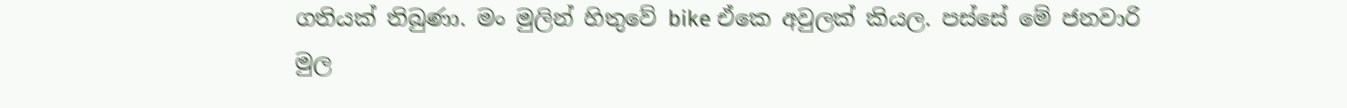ගතියක් තිබුණා. මං මුලින් හිතුවේ bike ඒකෙ අවුලක් කියල. පස්සේ මේ ජනවාරි මුල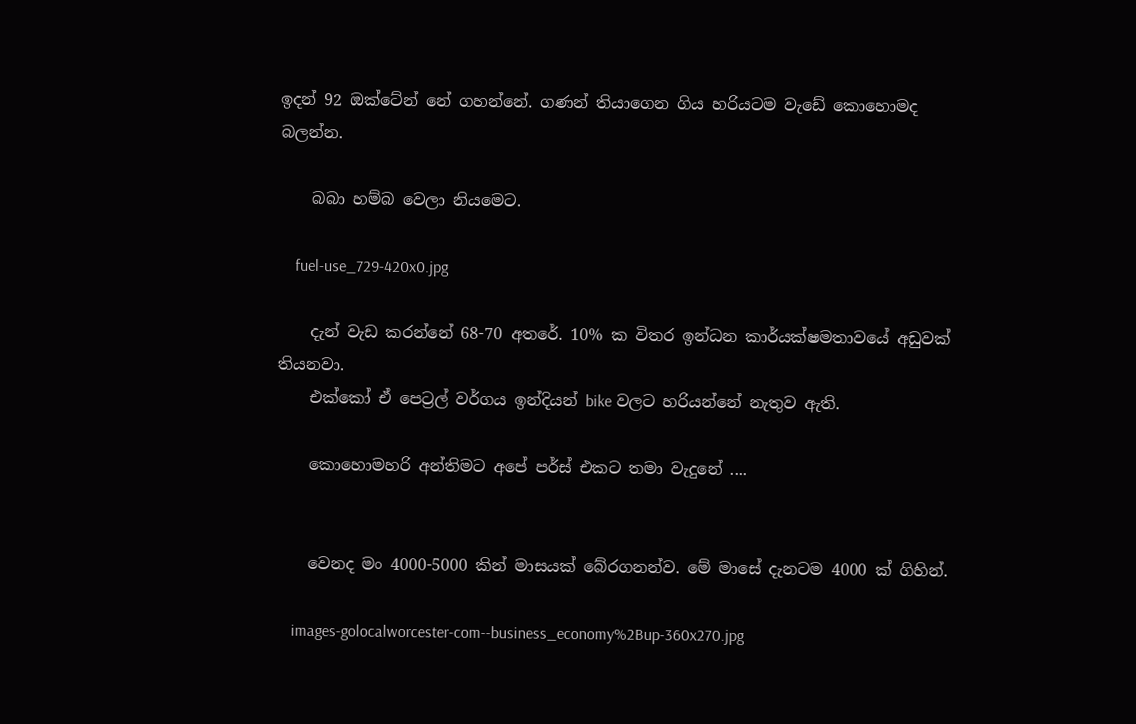ඉදන් 92 ඔක්ටේන් නේ ගහන්නේ. ගණන් තියාගෙන ගිය හරියටම වැඩේ කොහොමද බලන්න.

    බබා හම්බ වෙලා නියමෙට.

    fuel-use_729-420x0.jpg

    දැන් වැඩ කරන්නේ 68-70 අතරේ. 10% ක විතර ඉන්ධන කාර්යක්ෂමතාවයේ අඩුවක් තියනවා.
    එක්කෝ ඒ පෙට්‍රල් වර්ගය ඉන්දියන් bike වලට හරියන්නේ නැතුව ඇති.

    කොහොමහරි අන්තිමට අපේ පර්ස් එකට තමා වැදුනේ ....


    වෙනද මං 4000-5000 කින් මාසයක් බේරගනන්ව. මේ මාසේ දැනටම 4000 ක් ගිහින්.

    images-golocalworcester-com--business_economy%2Bup-360x270.jpg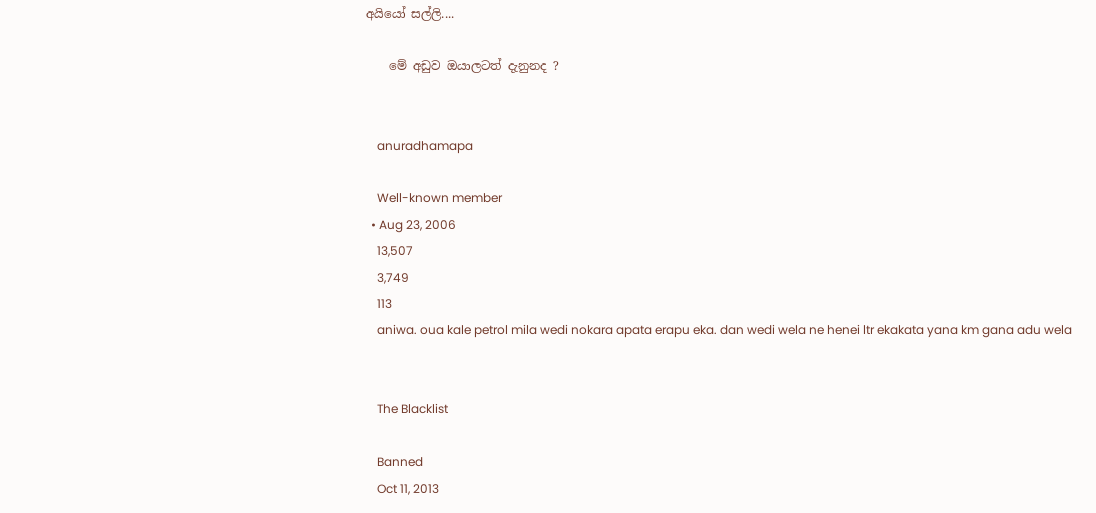අයියෝ සල්ලි....

    මේ අඩුව ඔයාලටත් දැනුනද ?


    anuradhamapa

    Well-known member
  • Aug 23, 2006
    13,507
    3,749
    113
    aniwa. oua kale petrol mila wedi nokara apata erapu eka. dan wedi wela ne henei ltr ekakata yana km gana adu wela


    The Blacklist

    Banned
    Oct 11, 2013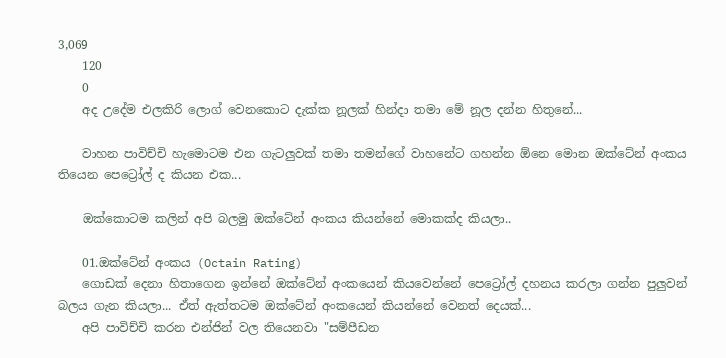3,069
    120
    0
    අද උදේම එලකිරි ලොග් වෙනකොට දැක්ක නූලක් හින්දා තමා මේ නූල දන්න හිතුනේ...

    වාහන පාවිච්චි හැමොටම එන ගැටලුවක් තමා තමන්ගේ වාහනේට ගහන්න ඕනෙ මොන ඔක්ටේන් අංකය තියෙන පෙට්‍රෝල් ද කියන එක...

    ඔක්කොටම කලින් අපි බලමු ඔක්ටේන් අංකය කියන්නේ මොකක්ද කියලා..

    01.ඔක්ටේන් අංකය (Octain Rating)
    ගොඩක් දෙනා හිතාගෙන ඉන්නේ ඔක්ටේන් අංකයෙන් කියවෙන්නේ පෙට්‍රෝල් දහනය කරලා ගන්න පුලුවන් බලය ගැන කියලා... ඒත් ඇත්තටම ඔක්ටේන් අංකයෙන් කියන්නේ වෙනත් දෙයක්...
    අපි පාවිච්චි කරන එන්ජින් වල තියෙනවා "සම්පීඩන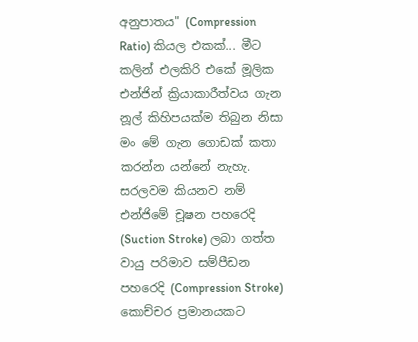අනුපාතය" (Compression Ratio) කියල එකක්... මීට කලින් එලකිරි එකේ මූලික එන්ජින් ක්‍රියාකාරීත්වය ගැන නූල් කිහිපයක්ම තිබුන නිසා මං මේ ගැන ගොඩක් කතා කරන්න යන්නේ නැහැ. සරලවම කියනව නම් එන්ජිමේ චූෂන පහරෙදි (Suction Stroke) ලබා ගත්ත වායු පරිමාව සම්පීඩන පහරෙදි (Compression Stroke) කොච්චර ප්‍රමානයකට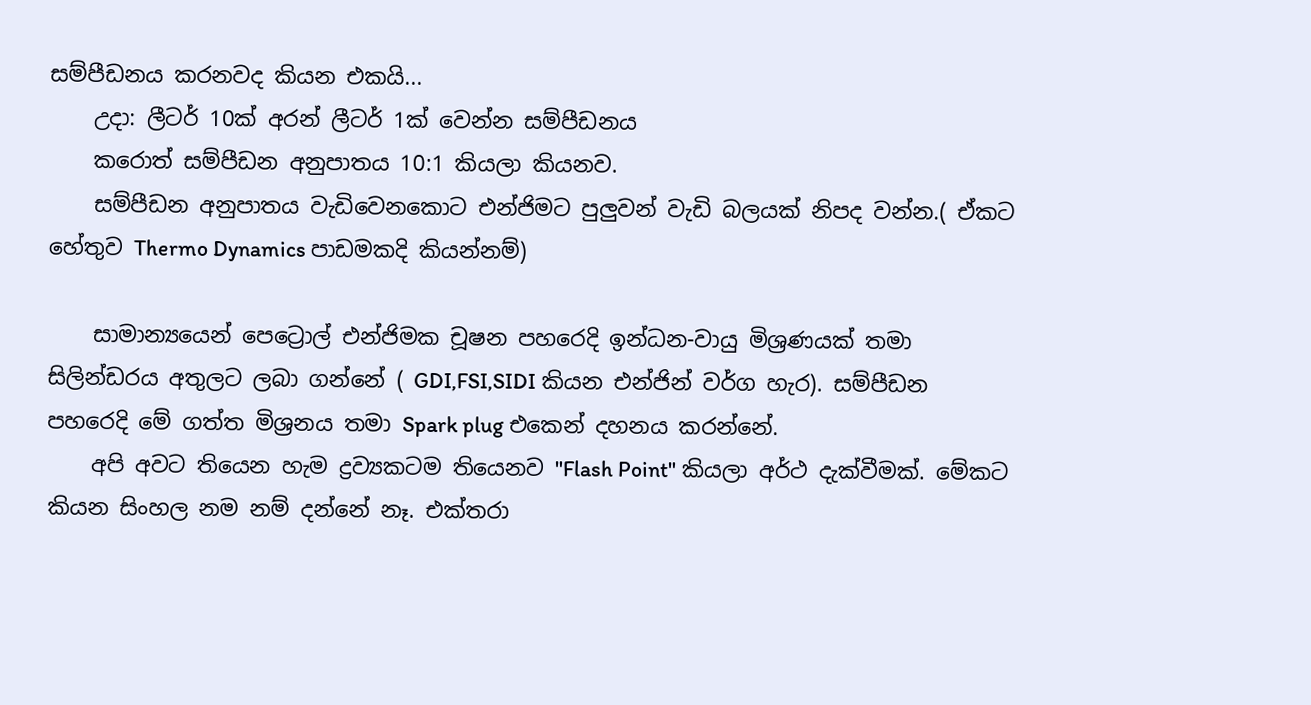සම්පීඩනය කරනවද කියන එකයි...
    උදා: ලීටර් 10ක් අරන් ලීටර් 1ක් වෙන්න සම්පීඩනය
    කරොත් සම්පීඩන අනුපාතය 10:1 කියලා කියනව.
    සම්පීඩන අනුපාතය වැඩිවෙනකොට එන්ජිමට පුලුවන් වැඩි බලයක් නිපද වන්න.( ඒකට හේතුව Thermo Dynamics පාඩමකදි කියන්නම්)

    සාමාන්‍යයෙන් පෙට්‍රොල් එන්ජිමක චූෂන පහරෙදි ඉන්ධන-වායු මිශ්‍රණයක් තමා සිලින්ඩරය අතුලට ලබා ගන්නේ ( GDI,FSI,SIDI කියන එන්ජින් වර්ග හැර). සම්පීඩන පහරෙදි මේ ගත්ත මිශ්‍රනය තමා Spark plug එකෙන් දහනය කරන්නේ.
    අපි අවට තියෙන හැම ද්‍රව්‍යකටම තියෙනව "Flash Point" කියලා අර්ථ දැක්වීමක්. මේකට කියන සිංහල නම නම් දන්නේ නෑ. එක්තරා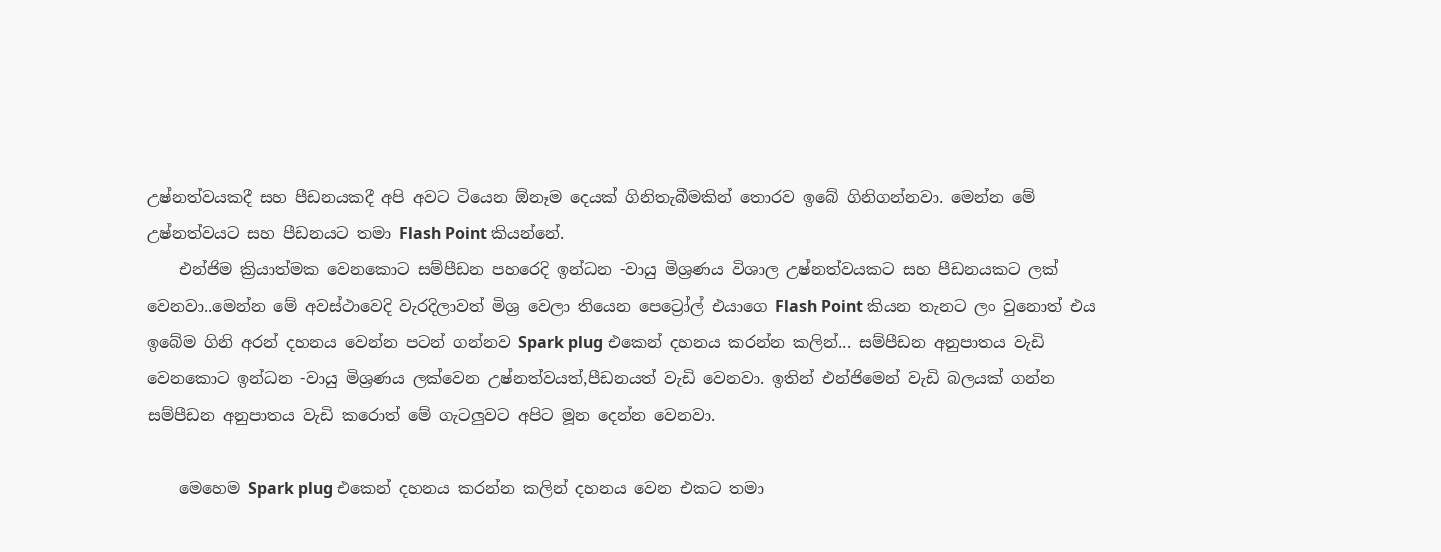උෂ්නත්වයකදී සහ පීඩනයකදී අපි අවට ටියෙන ඕනෑම දෙයක් ගිනිතැබීමකින් තොරව ඉබේ ගිනිගන්නවා. මෙන්න මේ උෂ්නත්වයට සහ පීඩනයට තමා Flash Point කියන්නේ.
    එන්ජිම ක්‍රියාත්මක වෙනකොට සම්පීඩන පහරෙදි ඉන්ධන -වායු මිශ්‍රණය විශාල උෂ්නත්වයකට සහ පීඩනයකට ලක් වෙනවා..මෙන්න මේ අවස්ථාවෙදි වැරදිලාවත් මිශ්‍ර වෙලා තියෙන පෙට්‍රෝල් එයාගෙ Flash Point කියන තැනට ලං වුනොත් එය ඉබේම ගිනි අරන් දහනය වෙන්න පටන් ගන්නව Spark plug එකෙන් දහනය කරන්න කලින්... සම්පීඩන අනුපාතය වැඩි වෙනකොට ඉන්ධන -වායු මිශ්‍රණය ලක්වෙන උෂ්නත්වයත්,පීඩනයත් වැඩි වෙනවා. ඉතින් එන්ජිමෙන් වැඩි බලයක් ගන්න සම්පීඩන අනුපාතය වැඩි කරොත් මේ ගැටලුවට අපිට මූන දෙන්න වෙනවා.

    මෙහෙම Spark plug එකෙන් දහනය කරන්න කලින් දහනය වෙන එකට තමා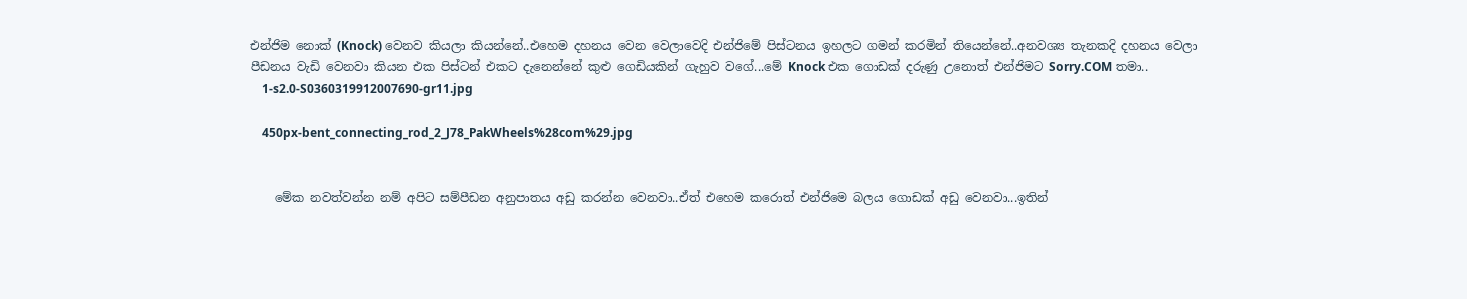එන්ජිම නොක් (Knock) වෙනව කියලා කියන්නේ..එහෙම දහනය වෙන වෙලාවෙදි එන්ජිමේ පිස්ටනය ඉහලට ගමන් කරමින් තියෙන්නේ..අනවශ්‍ය තැනකදි දහනය වෙලා පීඩනය වැඩි වෙනවා කියන එක පිස්ටන් එකට දැනෙන්නේ කුළු ගෙඩියකින් ගැහුව වගේ...මේ Knock එක ගොඩක් දරුණු උනොත් එන්ජිමට Sorry.COM තමා..
    1-s2.0-S0360319912007690-gr11.jpg

    450px-bent_connecting_rod_2_J78_PakWheels%28com%29.jpg


    මේක නවත්වන්න නම් අපිට සම්පීඩන අනුපාතය අඩු කරන්න වෙනවා..ඒත් එහෙම කරොත් එන්ජිමෙ බලය ගොඩක් අඩු වෙනවා...ඉතින්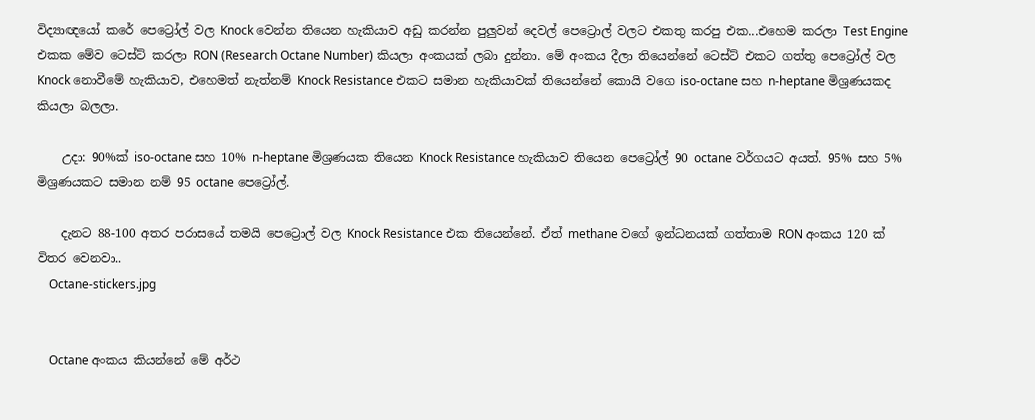විද්‍යාඥයෝ කරේ පෙට්‍රෝල් වල Knock වෙන්න තියෙන හැකියාව අඩු කරන්න පුලුවන් දෙවල් පෙට්‍රොල් වලට එකතු කරපු එක...එහෙම කරලා Test Engine එකක මේව ටෙස්ට් කරලා RON (Research Octane Number) කියලා අංකයක් ලබා දුන්නා. මේ අංකය දීලා තියෙන්නේ ටෙස්ට් එකට ගත්තු පෙට්‍රෝල් වල Knock නොවීමේ හැකියාව, එහෙමත් නැත්නම් Knock Resistance එකට සමාන හැකියාවක් තියෙන්නේ කොයි වගෙ iso-octane සහ n-heptane මිශ්‍රණයකද කියලා බලලා.

    උදා: 90%ක් iso-octane සහ 10% n-heptane මිශ්‍රණයක තියෙන Knock Resistance හැකියාව තියෙන පෙට්‍රෝල් 90 octane වර්ගයට අයත්. 95% සහ 5% මිශ්‍රණයකට සමාන නම් 95 octane පෙට්‍රෝල්.

    දැනට 88-100 අතර පරාසයේ තමයි පෙට්‍රොල් වල Knock Resistance එක තියෙන්නේ. ඒත් methane වගේ ඉන්ධනයක් ගත්තාම RON අංකය 120 ක් විතර වෙනවා..
    Octane-stickers.jpg


    Octane අංකය කියන්නේ මේ අර්ථ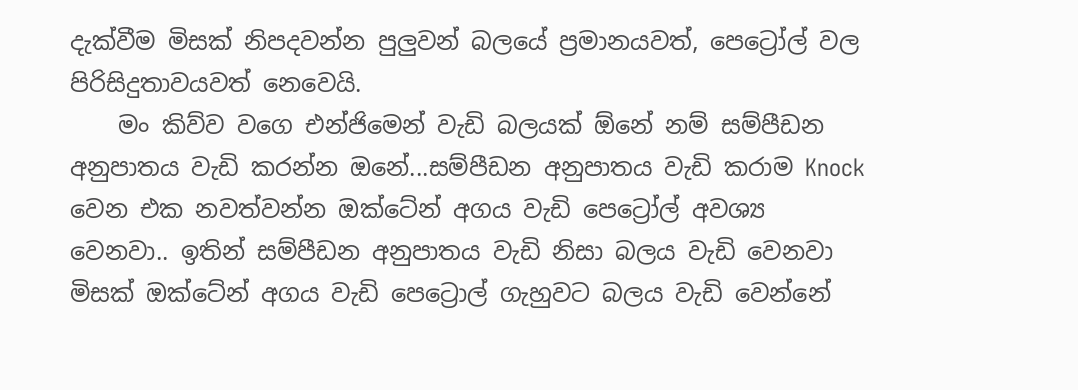දැක්වීම මිසක් නිපදවන්න පුලුවන් බලයේ ප්‍රමානයවත්, පෙට්‍රෝල් වල පිරිසිදුතාවයවත් නෙවෙයි.
    මං කිව්ව වගෙ එන්ජිමෙන් වැඩි බලයක් ඕනේ නම් සම්පීඩන අනුපාතය වැඩි කරන්න ඔනේ...සම්පීඩන අනුපාතය වැඩි කරාම Knock වෙන එක නවත්වන්න ඔක්ටේන් අගය වැඩි පෙට්‍රෝල් අවශ්‍ය වෙනවා.. ඉතින් සම්පීඩන අනුපාතය වැඩි නිසා බලය වැඩි වෙනවා මිසක් ඔක්ටේන් අගය වැඩි පෙට්‍රොල් ගැහුවට බලය වැඩි වෙන්නේ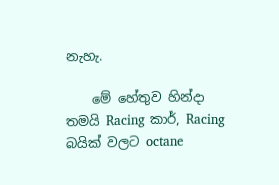නැහැ.

    මේ හේතුව හින්දා තමයි Racing කාර්, Racing බයික් වලට octane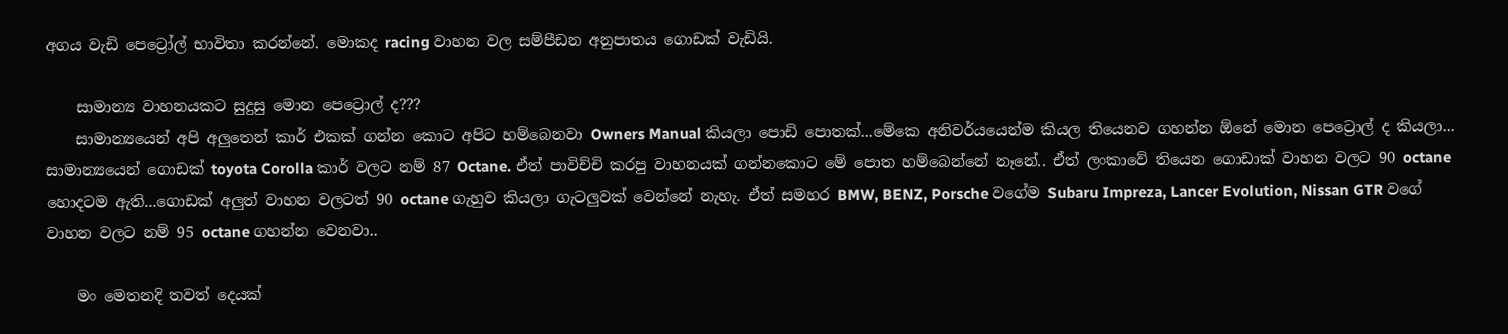අගය වැඩි පෙට්‍රෝල් භාවිතා කරන්නේ. මොකද racing වාහන වල සම්පීඩන අනුපාතය ගොඩක් වැඩියි.

    සාමාන්‍ය වාහනයකට සුදුසු මොන පෙට්‍රොල් ද???
    සාමාන්‍යයෙන් අපි අලුතෙන් කාර් එකක් ගන්න කොට අපිට හම්බෙනවා Owners Manual කියලා පොඩි පොතක්...මේකෙ අනිවර්යයෙන්ම කියල තියෙනව ගහන්න ඕනේ මොන පෙට්‍රොල් ද කියලා... සාමාන්‍යයෙන් ගොඩක් toyota Corolla කාර් වලට නම් 87 Octane. ඒත් පාවිච්චි කරපු වාහනයක් ගන්නකොට මේ පොත හම්බෙන්නේ නෑනේ.. ඒත් ලංකාවේ තියෙන ගොඩාක් වාහන වලට 90 octane හොදටම ඇති...ගොඩක් අලුත් වාහන වලටත් 90 octane ගැහුව කියලා ගැටලුවක් වෙන්නේ නැහැ. ඒත් සමහර BMW, BENZ, Porsche වගේම Subaru Impreza, Lancer Evolution, Nissan GTR වගේ වාහන වලට නම් 95 octane ගහන්න වෙනවා..

    මං මෙතනදි තවත් දෙයක්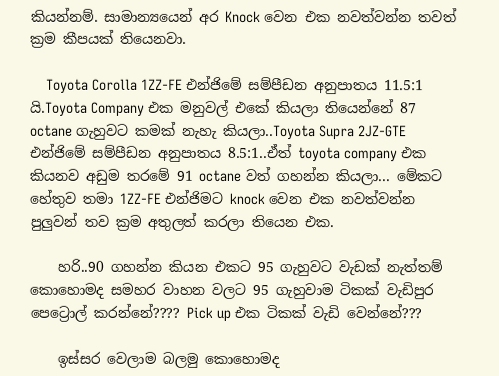කියන්නම්. සාමාන්‍යයෙන් අර Knock වෙන එක නවත්වන්න තවත් ක්‍රම කීපයක් තියෙනවා.

    Toyota Corolla 1ZZ-FE එන්ජිමේ සම්පීඩන අනුපාතය 11.5:1 යි.Toyota Company එක මනුවල් එකේ කියලා තියෙන්නේ 87 octane ගැහුවට කමක් නැහැ කියලා..Toyota Supra 2JZ-GTE එන්ජිමේ සම්පීඩන අනුපාතය 8.5:1..ඒත් toyota company එක කියනව අඩුම තරමේ 91 octane වත් ගහන්න කියලා... මේකට හේතුව තමා 1ZZ-FE එන්ජිමට knock වෙන එක නවත්වන්න පුලුවන් තව ක්‍රම අතුලත් කරලා තියෙන එක.

    හරි..90 ගහන්න කියන එකට 95 ගැහුවට වැඩක් නැත්තම් කොහොමද සමහර වාහන වලට 95 ගැහුවාම ටිකක් වැඩිපුර පෙට්‍රොල් කරන්නේ???? Pick up එක ටිකක් වැඩි වෙන්නේ???

    ඉස්සර වෙලාම බලමු කොහොමද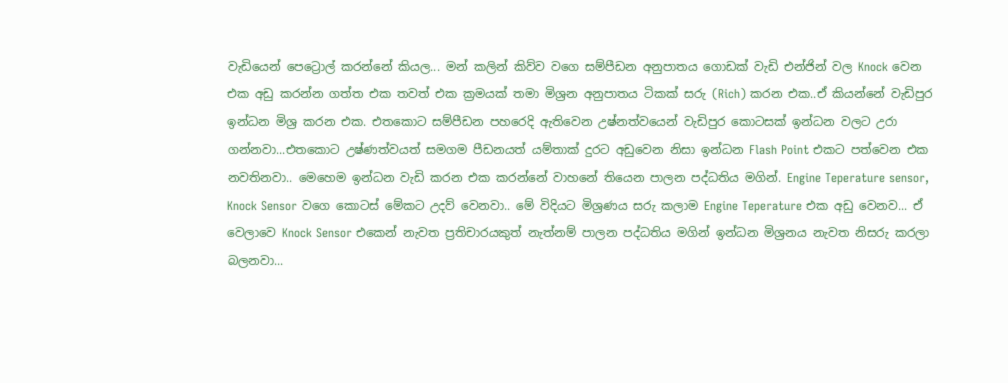වැඩියෙන් පෙට්‍රොල් කරන්නේ කියල... මන් කලින් කිව්ව වගෙ සම්පීඩන අනුපාතය ගොඩක් වැඩි එන්ජින් වල Knock වෙන එක අඩු කරන්න ගත්ත එක තවත් එක ක්‍රමයක් තමා මිශ්‍රන අනුපාතය ටිකක් සරු (Rich) කරන එක..ඒ කියන්නේ වැඩිපුර ඉන්ධන මිශ්‍ර කරන එක. එතකොට සම්පීඩන පහරෙදි ඇතිවෙන උෂ්නත්වයෙන් වැඩිපුර කොටසක් ඉන්ධන වලට උරා ගන්නවා...එතකොට උෂ්ණත්වයත් සමගම පීඩනයත් යම්තාක් දුරට අඩුවෙන නිසා ඉන්ධන Flash Point එකට පත්වෙන එක නවතිනවා.. මෙහෙම ඉන්ධන වැඩි කරන එක කරන්නේ වාහනේ තියෙන පාලන පද්ධතිය මගින්. Engine Teperature sensor, Knock Sensor වගෙ කොටස් මේකට උදව් වෙනවා.. මේ විදියට මිශ්‍රණය සරු කලාම Engine Teperature එක අඩු වෙනව... ඒ වෙලාවෙ Knock Sensor එකෙන් නැවත ප්‍රතිචාරයකුත් නැත්නම් පාලන පද්ධතිය මගින් ඉන්ධන මිශ්‍රනය නැවත නිසරු කරලා බලනවා...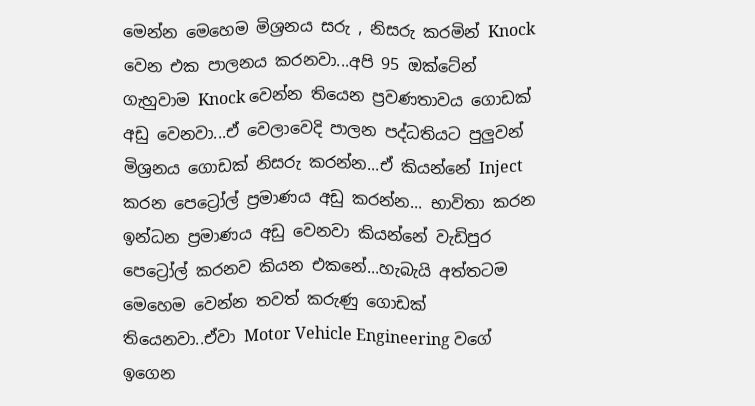මෙන්න මෙහෙම මිශ්‍රනය සරු , නිසරු කරමින් Knock වෙන එක පාලනය කරනවා...අපි 95 ඔක්ටේන් ගැහුවාම Knock වෙන්න තියෙන ප්‍රවණතාවය ගොඩක් අඩු වෙනවා...ඒ වෙලාවෙදි පාලන පද්ධතියට පුලුවන් මිශ්‍රනය ගොඩක් නිසරු කරන්න...ඒ කියන්නේ Inject කරන පෙට්‍රෝල් ප්‍රමාණය අඩු කරන්න... භාවිතා කරන ඉන්ධන ප්‍රමාණය අඩු වෙනවා කියන්නේ වැඩිපුර පෙට්‍රෝල් කරනව කියන එකනේ...හැබැයි අත්තටම මෙහෙම වෙන්න තවත් කරුණු ගොඩක් තියෙනවා..ඒවා Motor Vehicle Engineering වගේ ඉගෙන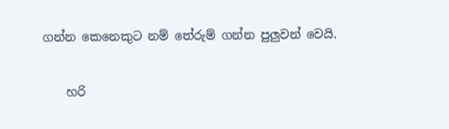ගන්න කෙනෙකුට නම් තේරුම් ගන්න පුලුවන් වෙයි.

    හරි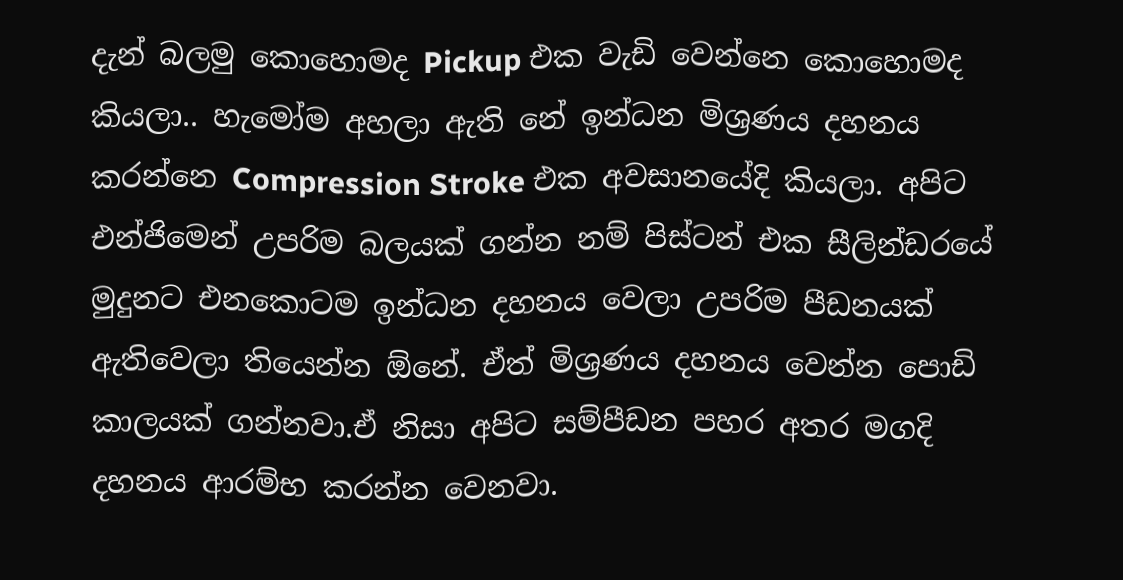දැන් බලමු කොහොමද Pickup එක වැඩි වෙන්නෙ කොහොමද කියලා.. හැමෝම අහලා ඇති නේ ඉන්ධන මිශ්‍රණය දහනය කරන්නෙ Compression Stroke එක අවසානයේදි කියලා. අපිට එන්ජිමෙන් උපරිම බලයක් ගන්න නම් පිස්ටන් එක සීලින්ඩරයේ මුදුනට එනකොටම ඉන්ධන දහනය වෙලා උපරිම පීඩනයක් ඇතිවෙලා තියෙන්න ඕනේ. ඒත් මිශ්‍රණය දහනය වෙන්න පොඩි කාලයක් ගන්නවා.ඒ නිසා අපිට සම්පීඩන පහර අතර මගදි දහනය ආරම්භ කරන්න වෙනවා.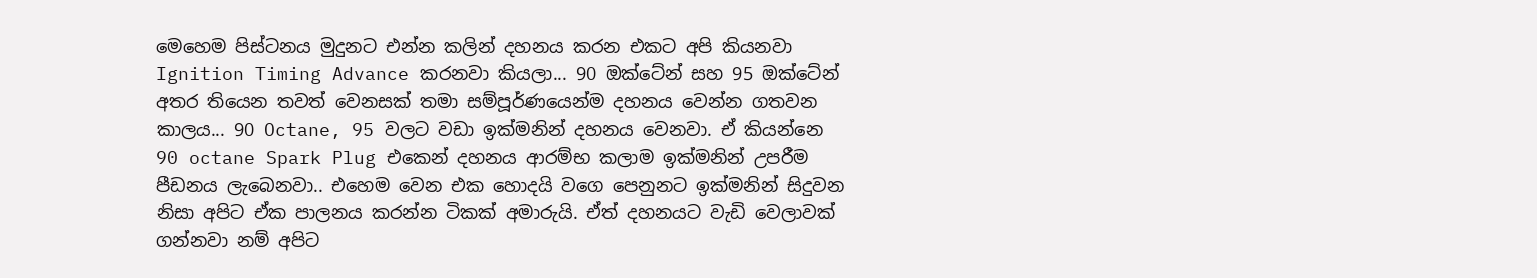මෙහෙම පිස්ටනය මුදුනට එන්න කලින් දහනය කරන එකට අපි කියනවා Ignition Timing Advance කරනවා කියලා... 90 ඔක්ටේන් සහ 95 ඔක්ටේන් අතර තියෙන තවත් වෙනසක් තමා සම්පූර්ණයෙන්ම දහනය වෙන්න ගතවන කාලය... 90 Octane, 95 වලට වඩා ඉක්මනින් දහනය වෙනවා. ඒ කියන්නෙ 90 octane Spark Plug එකෙන් දහනය ආරම්භ කලාම ඉක්මනින් උපරීම පීඩනය ලැබෙනවා.. එහෙම වෙන එක හොදයි වගෙ පෙනුනට ඉක්මනින් සිදුවන නිසා අපිට ඒක පාලනය කරන්න ටිකක් අමාරුයි. ඒත් දහනයට වැඩි වෙලාවක් ගන්නවා නම් අපිට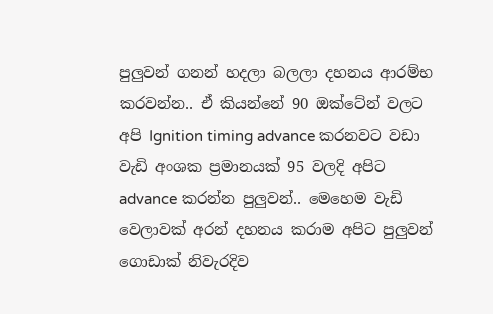පුලුවන් ගනන් හදලා බලලා දහනය ආරම්භ කරවන්න.. ඒ කියන්නේ 90 ඔක්ටේන් වලට අපි Ignition timing advance කරනවට වඩා වැඩි අංශක ප්‍රමානයක් 95 වලදි අපිට advance කරන්න පුලුවන්.. මෙහෙම වැඩි වෙලාවක් අරන් දහනය කරාම අපිට පුලුවන් ගොඩාක් නිවැරදිව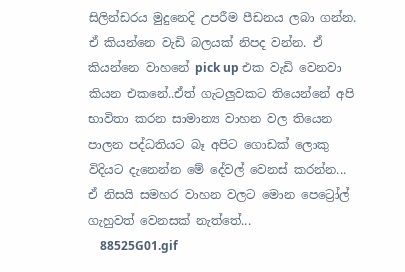සිලින්ඩරය මුදුනෙදි උපරීම පීඩනය ලබා ගන්න. ඒ කියන්නෙ වැඩි බලයක් නිපද වන්න. ඒ කියන්නෙ වාහනේ pick up එක වැඩි වෙනවා කියන එකනේ..ඒත් ගැටලුවකට තියෙන්නේ අපි භාවිතා කරන සාමාන්‍ය වාහන වල තියෙන පාලන පද්ධතියට බෑ අපිට ගොඩක් ලොකු විදියට දැනෙන්න මේ දේවල් වෙනස් කරන්න... ඒ නිසයි සමහර වාහන වලට මොන පෙට්‍රෝල් ගැහුවත් වෙනසක් නැත්තේ...
    88525G01.gif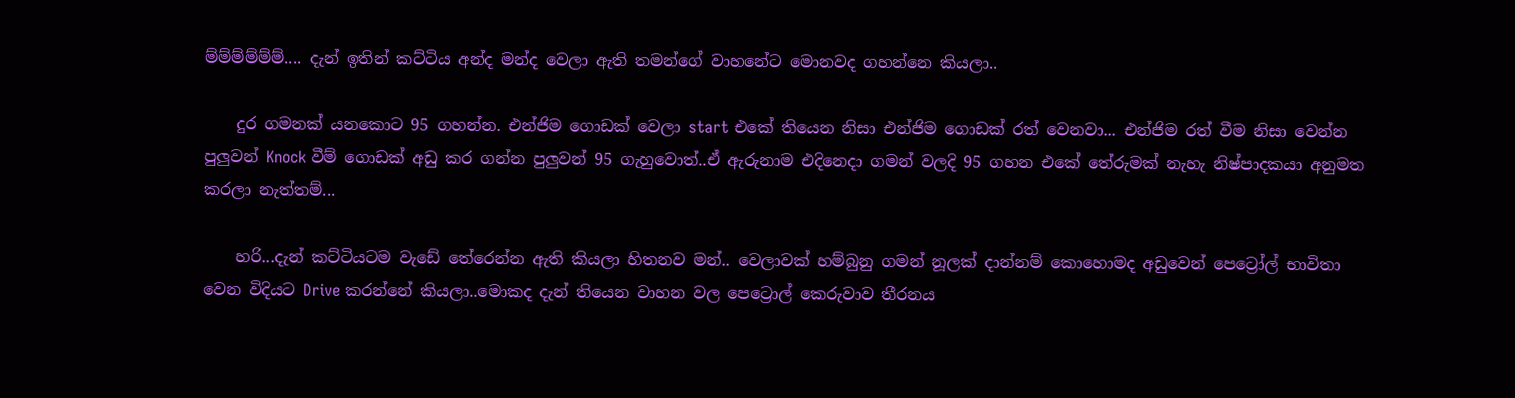ම්ම්ම්ම්ම්ම්.... දැන් ඉතින් කට්ටිය අන්ද මන්ද වෙලා ඇති තමන්ගේ වාහනේට මොනවද ගහන්නෙ කියලා..

    දුර ගමනක් යනකොට 95 ගහන්න. එන්ජිම ගොඩක් වෙලා start එකේ තියෙන නිසා එන්ජිම ගොඩක් රත් වෙනවා... එන්ජිම රත් වීම නිසා වෙන්න පුලුවන් Knock වීම් ගොඩක් අඩු කර ගන්න පුලුවන් 95 ගැහුවොත්..ඒ ඇරුනාම එදිනෙදා ගමන් වලදි 95 ගහන එකේ තේරුමක් නැහැ නිෂ්පාදකයා අනුමත කරලා නැත්තම්...

    හරි...දැන් කට්ටියටම වැඩේ තේරෙන්න ඇති කියලා හිතනව මන්.. වෙලාවක් හම්බුනු ගමන් නූලක් දාන්නම් කොහොමද අඩුවෙන් පෙට්‍රෝල් භාවිතා වෙන විදියට Drive කරන්නේ කියලා..මොකද දැන් තියෙන වාහන වල පෙට්‍රොල් කෙරුවාව තීරනය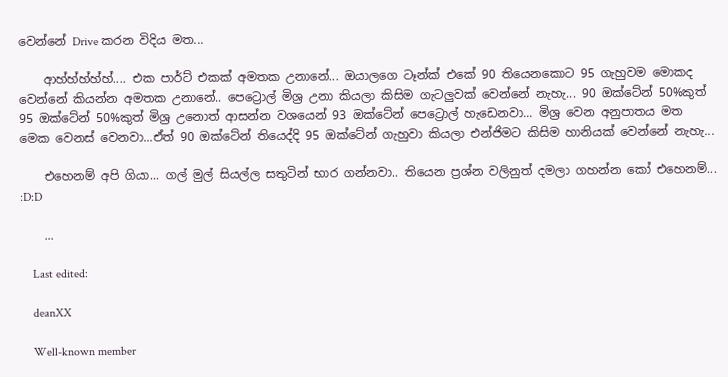වෙන්නේ Drive කරන විදිය මත...

    ආහ්හ්හ්හ්හ්.... එක පාර්ට් එකක් අමතක උනානේ... ඔයාලගෙ ටෑන්ක් එකේ 90 තියෙනකොට 95 ගැහුවම මොකද වෙන්නේ කියන්න අමතක උනානේ.. පෙට්‍රොල් මිශ්‍ර උනා කියලා කිසිම ගැටලුවක් වෙන්නේ නැහැ... 90 ඔක්ටේන් 50%කුත් 95 ඔක්ටේන් 50%කුත් මිශ්‍ර උනොත් ආසන්න වශයෙන් 93 ඔක්ටේන් පෙට්‍රොල් හැඩෙනවා... මිශ්‍ර වෙන අනුපාතය මත මෙක වෙනස් වෙනවා...ඒත් 90 ඔක්ටේන් තියෙද්දි 95 ඔක්ටේන් ගැහුවා කියලා එන්ජිමට කිසිම හානියක් වෙන්නේ නැහැ...

    එහෙනම් අපි ගියා... ගල් මුල් සියල්ල සතුටින් භාර ගන්නවා.. තියෙන ප්‍රශ්න වලිනුත් දමලා ගහන්න කෝ එහෙනම්... :D:D

    ...

    Last edited:

    deanXX

    Well-known member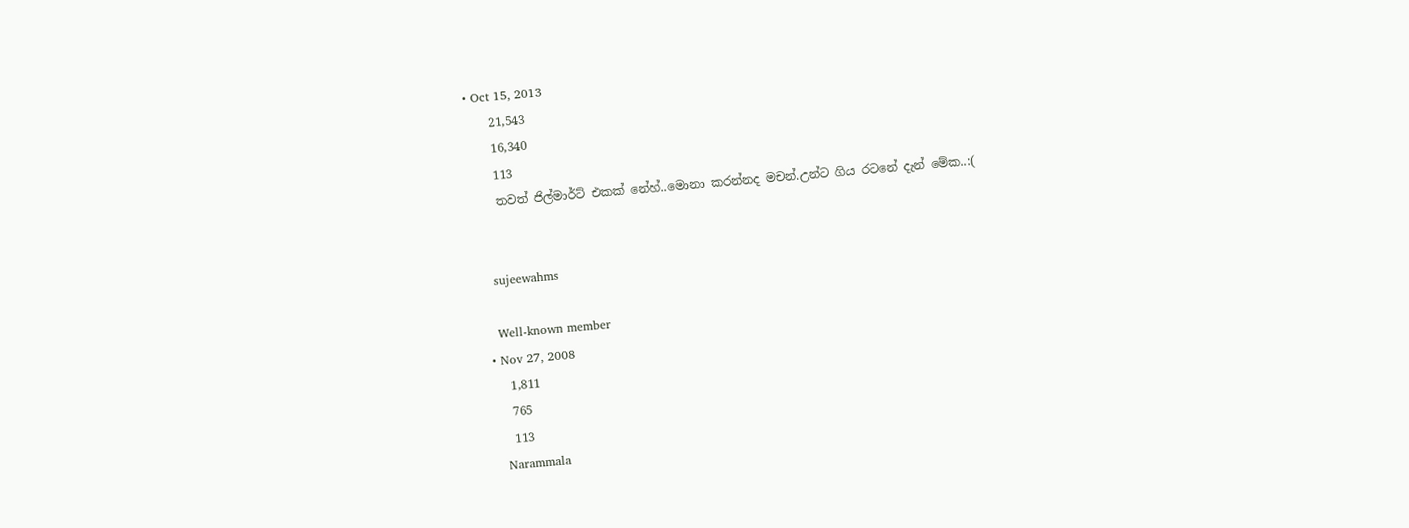• Oct 15, 2013
    21,543
    16,340
    113
    තවත් ජිල්මාර්ට් එකක් නේහ්..මොනා කරන්නද මචන්.උන්ට ගිය රටනේ දැන් මේක..:(


    sujeewahms

    Well-known member
  • Nov 27, 2008
    1,811
    765
    113
    Narammala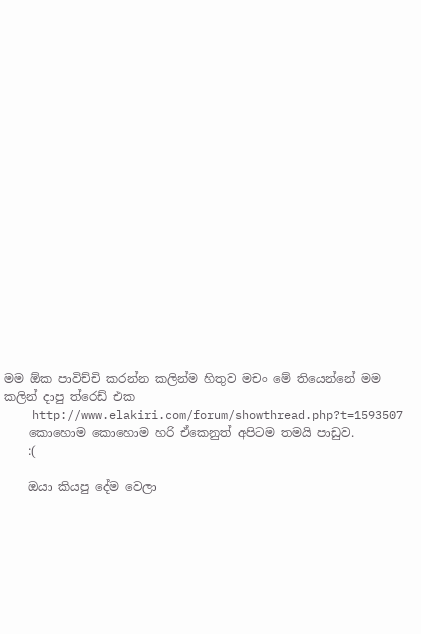මම ඕක පාවිච්චි කරන්න කලින්ම හිතුව මචං මේ තියෙන්නේ මම කලින් දාපු ත්රෙඩ් එක
    http://www.elakiri.com/forum/showthread.php?t=1593507
    කොහොම කොහොම හරි ඒකෙනුත් අපිටම තමයි පාඩුව.
    :(

    ඔයා කියපු දේම වෙලා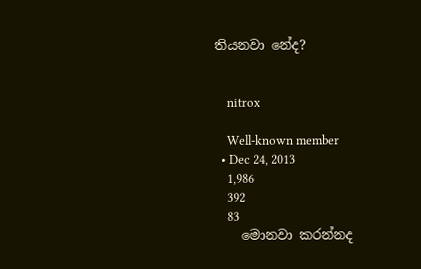තියනවා නේද?


    nitrox

    Well-known member
  • Dec 24, 2013
    1,986
    392
    83
    මොනවා කරන්නද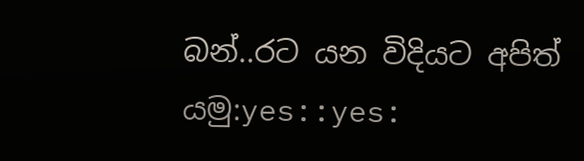බන්..රට යන විදියට අපිත් යමු:yes::yes: